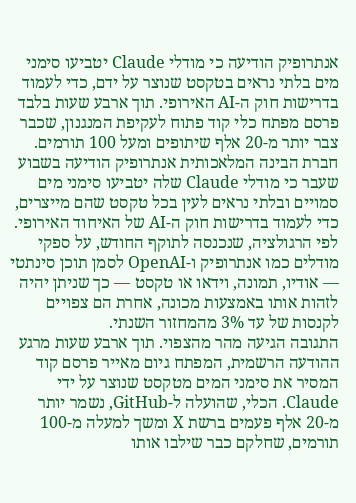אנתרופיק הודיעה כי מודלי Claude יטביעו סימני מים בלתי נראים בטקסט שנוצר על ידם, כדי לעמוד בדרישות חוק ה-AI האירופי. תוך ארבע שעות בלבד פרסם מפתח כלי קוד פתוח לעקיפת המנגנון, שכבר צבר יותר מ-20 אלף שיתופים ומעל 100 תורמים.
חברת הבינה המלאכותית אנתרופיק הודיעה בשבוע שעבר כי מודלי Claude שלה יטביעו סימני מים סמויים ובלתי נראים לעין בכל טקסט שהם מייצרים, כדי לעמוד בדרישות חוק ה-AI של האיחוד האירופי. לפי הרגולציה, שנכנסה לתוקף החודש, על ספקי מודלים כמו אנתרופיק ו-OpenAI לסמן תוכן סינתטי — אודיו, תמונה, וידאו או טקסט — כך שניתן יהיה לזהות אותו באמצעות מכונה, אחרת הם צפויים לקנסות של עד 3% מהמחזור השנתי.
התגובה הגיעה מהר מהצפוי. תוך ארבע שעות מרגע ההודעה הרשמית, המפתח גיום מאייר פרסם קוד המסיר את סימני המים מטקסט שנוצר על ידי Claude. הכלי, שהועלה ל-GitHub, נשמר יותר מ-20 אלף פעמים ברשת X ומשך למעלה מ-100 תורמים, שחלקם כבר שילבו אותו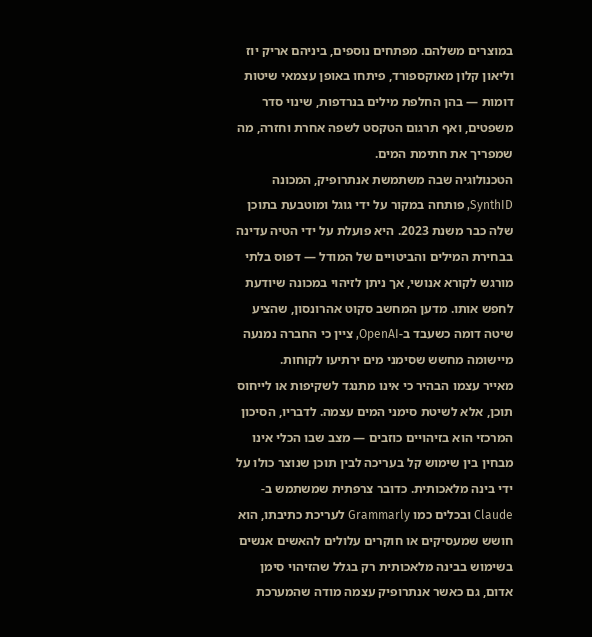במוצרים משלהם. מפתחים נוספים, ביניהם אריק יוז וליאון קלון מאוקספורד, פיתחו באופן עצמאי שיטות דומות — בהן החלפת מילים בנרדפות, שינוי סדר משפטים, ואף תרגום הטקסט לשפה אחרת וחזרה, מה שמפריך את חתימת המים.
הטכנולוגיה שבה משתמשת אנתרופיק, המכונה SynthID, פותחה במקור על ידי גוגל ומוטבעת בתוכן שלה כבר משנת 2023. היא פועלת על ידי הטיה עדינה בבחירת המילים והביטויים של המודל — דפוס בלתי מורגש לקורא אנושי, אך ניתן לזיהוי במכונה שיודעת לחפש אותו. מדען המחשב סקוט אהרונסון, שהציע שיטה דומה כשעבד ב-OpenAI, ציין כי החברה נמנעה מיישומה מחשש שסימני מים ירתיעו לקוחות.
מאייר עצמו הבהיר כי אינו מתנגד לשקיפות או לייחוס תוכן, אלא לשיטת סימני המים עצמה. לדבריו, הסיכון המרכזי הוא בזיהויים כוזבים — מצב שבו הכלי אינו מבחין בין שימוש קל בעריכה לבין תוכן שנוצר כולו על ידי בינה מלאכותית. כדובר צרפתית שמשתמש ב-Claude ובכלים כמו Grammarly לעריכת כתיבתו, הוא חושש שמעסיקים או חוקרים עלולים להאשים אנשים בשימוש בבינה מלאכותית רק בגלל שהזיהוי סימן אדום, גם כאשר אנתרופיק עצמה מודה שהמערכת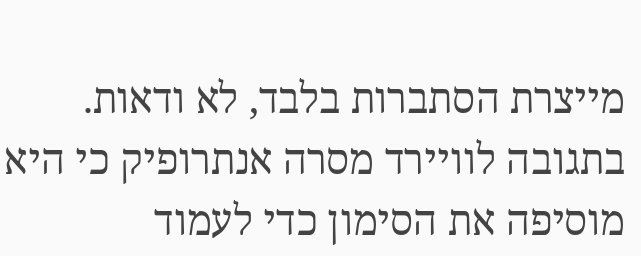מייצרת הסתברות בלבד, לא ודאות.
בתגובה לוויירד מסרה אנתרופיק כי היא מוסיפה את הסימון כדי לעמוד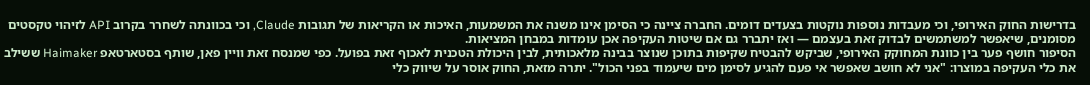בדרישות החוק האירופי, וכי מעבדות נוספות נוקטות בצעדים דומים. החברה ציינה כי הסימן אינו משנה את המשמעות, האיכות או הקריאות של תגובות Claude, וכי בכוונתה לשחרר בקרוב API לזיהוי טקסטים מסומנים, שיאפשר למשתמשים לבדוק זאת בעצמם — ואז יתברר גם אם שיטות העקיפה אכן עומדות במבחן המציאות.
הסיפור חושף פער בין כוונת המחוקק האירופי, שביקש להבטיח שקיפות בתוכן שנוצר בבינה מלאכותית, לבין היכולת הטכנית לאכוף זאת בפועל. כפי שמנסח זאת וויין פאן, שותף בסטארטאפ Haimaker ששילב את כלי העקיפה במוצרו: "אני לא חושב שאפשר אי פעם להגיע לסימן מים שיעמוד בפני הכול". יתרה מזאת, החוק אוסר על שיווק כלי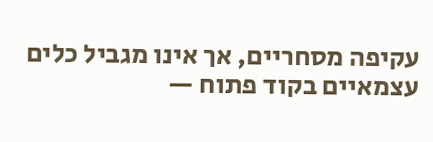עקיפה מסחריים, אך אינו מגביל כלים עצמאיים בקוד פתוח —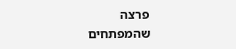פרצה שהמפתחים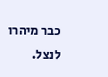כבר מיהרו לנצל.